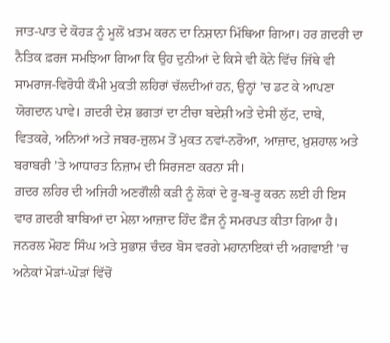ਜਾਤ-ਪਾਤ ਦੇ ਕੋਹੜ ਨੂੰ ਮੂਲੋਂ ਖ਼ਤਮ ਕਰਨ ਦਾ ਨਿਸ਼ਾਨਾ ਮਿੱਥਿਆ ਗਿਆ। ਹਰ ਗ਼ਦਰੀ ਦਾ ਨੈਤਿਕ ਫ਼ਰਜ ਸਮਝਿਆ ਗਿਆ ਕਿ ਉਹ ਦੁਨੀਆਂ ਦੇ ਕਿਸੇ ਵੀ ਕੋਨੇ ਵਿੱਚ ਜਿੱਥੇ ਵੀ ਸਾਮਰਾਜ-ਵਿਰੋਧੀ ਕੌਮੀ ਮੁਕਤੀ ਲਹਿਰਾਂ ਚੱਲਦੀਆਂ ਹਨ, ਉਨ੍ਹਾਂ ’ਚ ਡਟ ਕੇ ਆਪਣਾ ਯੋਗਦਾਨ ਪਾਵੇ। ਗ਼ਦਰੀ ਦੇਸ਼ ਭਗਤਾਂ ਦਾ ਟੀਚਾ ਬਦੇਸ਼ੀ ਅਤੇ ਦੇਸੀ ਲੁੱਟ, ਦਾਬੇ, ਵਿਤਕਰੇ, ਅਨਿਆਂ ਅਤੇ ਜਬਰ-ਜ਼ੁਲਮ ਤੋਂ ਮੁਕਤ ਨਵਾਂ-ਨਰੋਆ, ਆਜ਼ਾਦ, ਖ਼ੁਸ਼ਹਾਲ ਅਤੇ ਬਰਾਬਰੀ ’ਤੇ ਆਧਾਰਤ ਨਿਜ਼ਾਮ ਦੀ ਸਿਰਜਣਾ ਕਰਨਾ ਸੀ।
ਗ਼ਦਰ ਲਹਿਰ ਦੀ ਅਜਿਹੀ ਅਣਗੌਲੀ ਕੜੀ ਨੂੰ ਲੋਕਾਂ ਦੇ ਰੂ-ਬ-ਰੂ ਕਰਨ ਲਈ ਹੀ ਇਸ ਵਾਰ ਗ਼ਦਰੀ ਬਾਬਿਆਂ ਦਾ ਮੇਲਾ ਆਜ਼ਾਦ ਹਿੰਦ ਫ਼ੌਜ ਨੂੰ ਸਮਰਪਤ ਕੀਤਾ ਗਿਆ ਹੈ। ਜਨਰਲ ਮੋਹਣ ਸਿੰਘ ਅਤੇ ਸੁਭਾਸ਼ ਚੰਦਰ ਬੋਸ ਵਰਗੇ ਮਹਾਨਾਇਕਾਂ ਦੀ ਅਗਵਾਈ ’ਚ ਅਨੇਕਾਂ ਮੋੜਾਂ-ਘੋੜਾਂ ਵਿੱਚੋਂ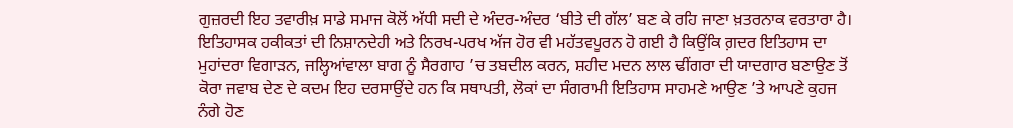ਗੁਜ਼ਰਦੀ ਇਹ ਤਵਾਰੀਖ਼ ਸਾਡੇ ਸਮਾਜ ਕੋਲੋਂ ਅੱਧੀ ਸਦੀ ਦੇ ਅੰਦਰ-ਅੰਦਰ ‘ਬੀਤੇ ਦੀ ਗੱਲ’ ਬਣ ਕੇ ਰਹਿ ਜਾਣਾ ਖ਼ਤਰਨਾਕ ਵਰਤਾਰਾ ਹੈ। ਇਤਿਹਾਸਕ ਹਕੀਕਤਾਂ ਦੀ ਨਿਸ਼ਾਨਦੇਹੀ ਅਤੇ ਨਿਰਖ-ਪਰਖ ਅੱਜ ਹੋਰ ਵੀ ਮਹੱਤਵਪੂਰਨ ਹੋ ਗਈ ਹੈ ਕਿਉਂਕਿ ਗ਼ਦਰ ਇਤਿਹਾਸ ਦਾ ਮੁਹਾਂਦਰਾ ਵਿਗਾੜਨ, ਜਲ੍ਹਿਆਂਵਾਲਾ ਬਾਗ ਨੂੰ ਸੈਰਗਾਹ ’ਚ ਤਬਦੀਲ ਕਰਨ, ਸ਼ਹੀਦ ਮਦਨ ਲਾਲ ਢੀਂਗਰਾ ਦੀ ਯਾਦਗਾਰ ਬਣਾਉਣ ਤੋਂ ਕੋਰਾ ਜਵਾਬ ਦੇਣ ਦੇ ਕਦਮ ਇਹ ਦਰਸਾਉਂਦੇ ਹਨ ਕਿ ਸਥਾਪਤੀ, ਲੋਕਾਂ ਦਾ ਸੰਗਰਾਮੀ ਇਤਿਹਾਸ ਸਾਹਮਣੇ ਆਉਣ ’ਤੇ ਆਪਣੇ ਕੁਹਜ ਨੰਗੇ ਹੋਣ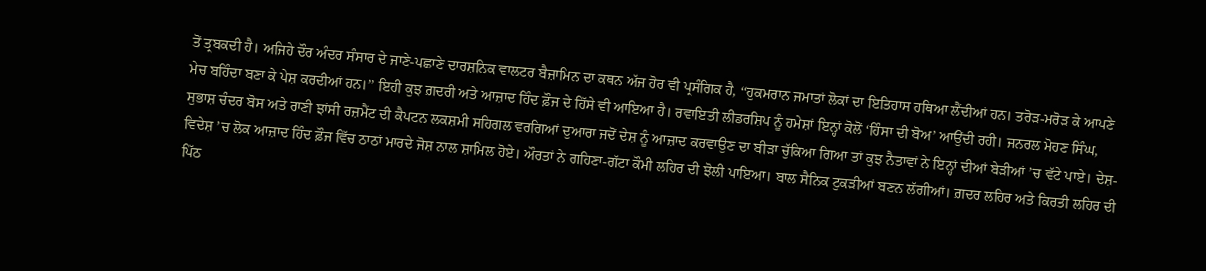ਤੋਂ ਤ੍ਰਬਕਦੀ ਹੈ। ਅਜਿਹੇ ਦੌਰ ਅੰਦਰ ਸੰਸਾਰ ਦੇ ਜਾਣੇ-ਪਛਾਣੇ ਦਾਰਸ਼ਨਿਕ ਵਾਲਟਰ ਬੈਜ਼ਾਮਿਨ ਦਾ ਕਥਨ ਅੱਜ ਹੋਰ ਵੀ ਪ੍ਰਸੰਗਿਕ ਹੈ, ‘‘ਹੁਕਮਰਾਨ ਜਮਾਤਾਂ ਲੋਕਾਂ ਦਾ ਇਤਿਹਾਸ ਹਥਿਆ ਲੈਂਦੀਆਂ ਹਨ। ਤਰੋੜ-ਮਰੋੜ ਕੇ ਆਪਣੇ ਮੇਚ ਬਹਿੰਦਾ ਬਣਾ ਕੇ ਪੇਸ਼ ਕਰਦੀਆਂ ਹਨ।’’ ਇਹੀ ਕੁਝ ਗ਼ਦਰੀ ਅਤੇ ਆਜ਼ਾਦ ਹਿੰਦ ਫ਼ੌਜ ਦੇ ਹਿੱਸੇ ਵੀ ਆਇਆ ਹੈ। ਰਵਾਇਤੀ ਲੀਡਰਸ਼ਿਪ ਨੂੰ ਹਮੇਸ਼ਾਂ ਇਨ੍ਹਾਂ ਕੋਲੋਂ ‘ਹਿੰਸਾ ਦੀ ਬੋਅ’ ਆਉਂਦੀ ਰਹੀ। ਜਨਰਲ ਮੋਹਣ ਸਿੰਘ, ਸੁਭਾਸ਼ ਚੰਦਰ ਬੋਸ ਅਤੇ ਰਾਣੀ ਝਾਂਸੀ ਰਜ਼ਮੈਂਟ ਦੀ ਕੈਪਟਨ ਲਕਸ਼ਮੀ ਸਹਿਗਲ ਵਰਗਿਆਂ ਦੁਆਰਾ ਜਦੋਂ ਦੇਸ਼ ਨੂੰ ਆਜ਼ਾਦ ਕਰਵਾਉਣ ਦਾ ਬੀੜਾ ਚੁੱਕਿਆ ਗਿਆ ਤਾਂ ਕੁਝ ਨੈਤਾਵਾਂ ਨੇ ਇਨ੍ਹਾਂ ਦੀਆਂ ਬੇੜੀਆਂ ’ਚ ਵੱਟੇ ਪਾਏ। ਦੇਸ਼-ਵਿਦੇਸ਼ ’ਚ ਲੋਕ ਆਜ਼ਾਦ ਹਿੰਦ ਫ਼ੌਜ ਵਿੱਚ ਠਾਠਾਂ ਮਾਰਦੇ ਜੋਸ਼ ਨਾਲ ਸ਼ਾਮਿਲ ਹੋਏ। ਔਰਤਾਂ ਨੇ ਗਹਿਣਾ-ਗੱਟਾ ਕੌਮੀ ਲਹਿਰ ਦੀ ਝੋਲੀ ਪਾਇਆ। ਬਾਲ ਸੈਨਿਕ ਟੁਕੜੀਆਂ ਬਣਨ ਲੱਗੀਆਂ। ਗ਼ਦਰ ਲਹਿਰ ਅਤੇ ਕਿਰਤੀ ਲਹਿਰ ਦੀ ਪਿੱਠ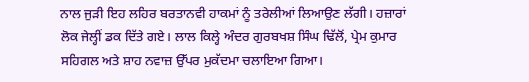ਨਾਲ ਜੁੜੀ ਇਹ ਲਹਿਰ ਬਰਤਾਨਵੀ ਹਾਕਮਾਂ ਨੂੰ ਤਰੇਲੀਆਂ ਲਿਆਉਣ ਲੱਗੀ। ਹਜ਼ਾਰਾਂ ਲੋਕ ਜੇਲ੍ਹੀਂ ਡਕ ਦਿੱਤੇ ਗਏ। ਲਾਲ ਕਿਲ੍ਹੇ ਅੰਦਰ ਗੁਰਬਖਸ਼ ਸਿੰਘ ਢਿੱਲੋਂ, ਪ੍ਰੇਮ ਕੁਮਾਰ ਸਹਿਗਲ ਅਤੇ ਸ਼ਾਹ ਨਵਾਜ਼ ਉੱਪਰ ਮੁਕੱਦਮਾ ਚਲਾਇਆ ਗਿਆ।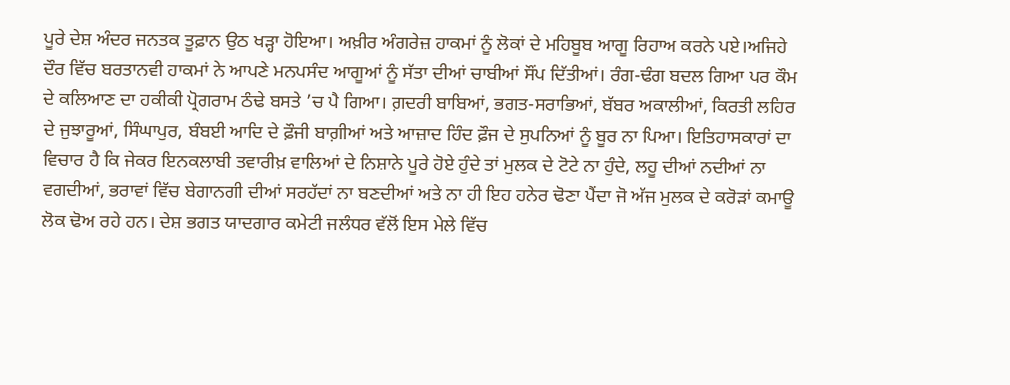ਪੂਰੇ ਦੇਸ਼ ਅੰਦਰ ਜਨਤਕ ਤੂਫ਼ਾਨ ਉਠ ਖੜ੍ਹਾ ਹੋਇਆ। ਅਖ਼ੀਰ ਅੰਗਰੇਜ਼ ਹਾਕਮਾਂ ਨੂੰ ਲੋਕਾਂ ਦੇ ਮਹਿਬੂਬ ਆਗੂ ਰਿਹਾਅ ਕਰਨੇ ਪਏ।ਅਜਿਹੇ ਦੌਰ ਵਿੱਚ ਬਰਤਾਨਵੀ ਹਾਕਮਾਂ ਨੇ ਆਪਣੇ ਮਨਪਸੰਦ ਆਗੂਆਂ ਨੂੰ ਸੱਤਾ ਦੀਆਂ ਚਾਬੀਆਂ ਸੌਂਪ ਦਿੱਤੀਆਂ। ਰੰਗ-ਢੰਗ ਬਦਲ ਗਿਆ ਪਰ ਕੌਮ ਦੇ ਕਲਿਆਣ ਦਾ ਹਕੀਕੀ ਪ੍ਰੋਗਰਾਮ ਠੰਢੇ ਬਸਤੇ ’ਚ ਪੈ ਗਿਆ। ਗ਼ਦਰੀ ਬਾਬਿਆਂ, ਭਗਤ-ਸਰਾਭਿਆਂ, ਬੱਬਰ ਅਕਾਲੀਆਂ, ਕਿਰਤੀ ਲਹਿਰ ਦੇ ਜੁਝਾਰੂਆਂ, ਸਿੰਘਾਪੁਰ, ਬੰਬਈ ਆਦਿ ਦੇ ਫ਼ੌਜੀ ਬਾਗ਼ੀਆਂ ਅਤੇ ਆਜ਼ਾਦ ਹਿੰਦ ਫ਼ੌਜ ਦੇ ਸੁਪਨਿਆਂ ਨੂੰ ਬੂਰ ਨਾ ਪਿਆ। ਇਤਿਹਾਸਕਾਰਾਂ ਦਾ ਵਿਚਾਰ ਹੈ ਕਿ ਜੇਕਰ ਇਨਕਲਾਬੀ ਤਵਾਰੀਖ਼ ਵਾਲਿਆਂ ਦੇ ਨਿਸ਼ਾਨੇ ਪੂਰੇ ਹੋਏ ਹੁੰਦੇ ਤਾਂ ਮੁਲਕ ਦੇ ਟੋਟੇ ਨਾ ਹੁੰਦੇ, ਲਹੂ ਦੀਆਂ ਨਦੀਆਂ ਨਾ ਵਗਦੀਆਂ, ਭਰਾਵਾਂ ਵਿੱਚ ਬੇਗਾਨਗੀ ਦੀਆਂ ਸਰਹੱਦਾਂ ਨਾ ਬਣਦੀਆਂ ਅਤੇ ਨਾ ਹੀ ਇਹ ਹਨੇਰ ਢੋਣਾ ਪੈਂਦਾ ਜੋ ਅੱਜ ਮੁਲਕ ਦੇ ਕਰੋੜਾਂ ਕਮਾਊ ਲੋਕ ਢੋਅ ਰਹੇ ਹਨ। ਦੇਸ਼ ਭਗਤ ਯਾਦਗਾਰ ਕਮੇਟੀ ਜਲੰਧਰ ਵੱਲੋਂ ਇਸ ਮੇਲੇ ਵਿੱਚ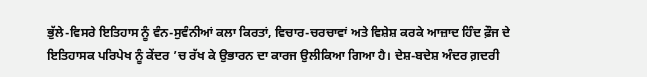ਭੁੱਲੇ-ਵਿਸਰੇ ਇਤਿਹਾਸ ਨੂੰ ਵੰਨ-ਸੁਵੰਨੀਆਂ ਕਲਾ ਕਿਰਤਾਂ, ਵਿਚਾਰ-ਚਰਚਾਵਾਂ ਅਤੇ ਵਿਸ਼ੇਸ਼ ਕਰਕੇ ਆਜ਼ਾਦ ਹਿੰਦ ਫ਼ੌਜ ਦੇ ਇਤਿਹਾਸਕ ਪਰਿਪੇਖ ਨੂੰ ਕੇਂਦਰ ’ਚ ਰੱਖ ਕੇ ਉਭਾਰਨ ਦਾ ਕਾਰਜ ਉਲੀਕਿਆ ਗਿਆ ਹੈ। ਦੇਸ਼-ਬਦੇਸ਼ ਅੰਦਰ ਗ਼ਦਰੀ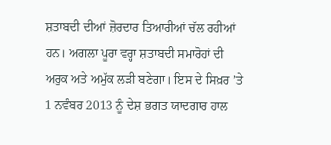ਸ਼ਤਾਬਦੀ ਦੀਆਂ ਜ਼ੋਰਦਾਰ ਤਿਆਰੀਆਂ ਚੱਲ ਰਹੀਆਂ ਹਨ। ਅਗਲਾ ਪੂਰਾ ਵਰ੍ਹਾ ਸ਼ਤਾਬਦੀ ਸਮਾਰੋਹਾਂ ਦੀ ਅਰੁਕ ਅਤੇ ਅਮੁੱਕ ਲੜੀ ਬਣੇਗਾ। ਇਸ ਦੇ ਸਿਖ਼ਰ ’ਤੇ 1 ਨਵੰਬਰ 2013 ਨੂੰ ਦੇਸ਼ ਭਗਤ ਯਾਦਗਾਰ ਹਾਲ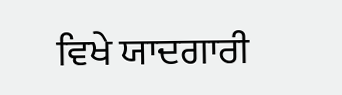ਵਿਖੇ ਯਾਦਗਾਰੀ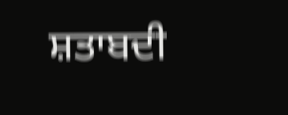ਸ਼ਤਾਬਦੀ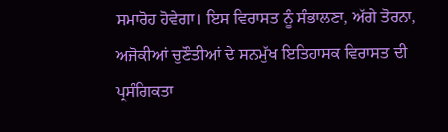ਸਮਾਰੋਹ ਹੋਵੇਗਾ। ਇਸ ਵਿਰਾਸਤ ਨੂੰ ਸੰਭਾਲਣਾ, ਅੱਗੇ ਤੋਰਨਾ, ਅਜੋਕੀਆਂ ਚੁਣੌਤੀਆਂ ਦੇ ਸਨਮੁੱਖ ਇਤਿਹਾਸਕ ਵਿਰਾਸਤ ਦੀ ਪ੍ਰਸੰਗਿਕਤਾ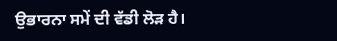ਉਭਾਰਨਾ ਸਮੇਂ ਦੀ ਵੱਡੀ ਲੋੜ ਹੈ।